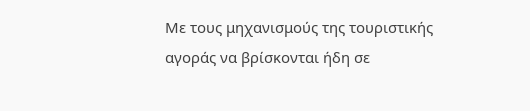Με τους μηχανισμούς της τουριστικής αγοράς να βρίσκονται ήδη σε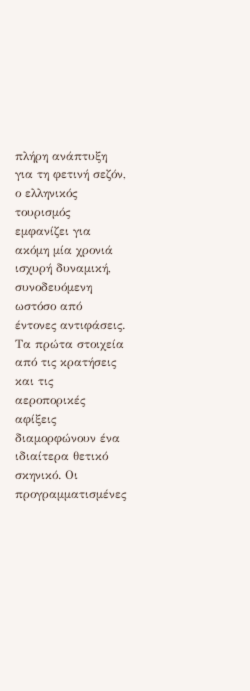πλήρη ανάπτυξη για τη φετινή σεζόν, ο ελληνικός τουρισμός εμφανίζει για ακόμη μία χρονιά ισχυρή δυναμική, συνοδευόμενη ωστόσο από έντονες αντιφάσεις.
Τα πρώτα στοιχεία από τις κρατήσεις και τις αεροπορικές αφίξεις διαμορφώνουν ένα ιδιαίτερα θετικό σκηνικό. Οι προγραμματισμένες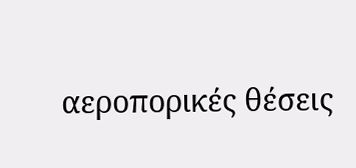αεροπορικές θέσεις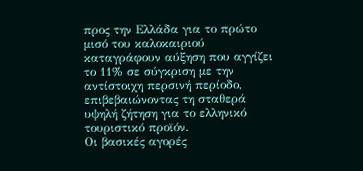προς την Ελλάδα για το πρώτο μισό του καλοκαιριού καταγράφουν αύξηση που αγγίζει το 11% σε σύγκριση με την αντίστοιχη περσινή περίοδο, επιβεβαιώνοντας τη σταθερά υψηλή ζήτηση για το ελληνικό τουριστικό προϊόν.
Οι βασικές αγορές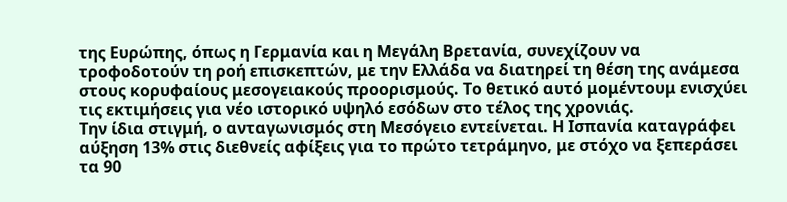της Ευρώπης, όπως η Γερμανία και η Μεγάλη Βρετανία, συνεχίζουν να τροφοδοτούν τη ροή επισκεπτών, με την Ελλάδα να διατηρεί τη θέση της ανάμεσα στους κορυφαίους μεσογειακούς προορισμούς. Το θετικό αυτό μομέντουμ ενισχύει τις εκτιμήσεις για νέο ιστορικό υψηλό εσόδων στο τέλος της χρονιάς.
Την ίδια στιγμή, ο ανταγωνισμός στη Μεσόγειο εντείνεται. Η Ισπανία καταγράφει αύξηση 13% στις διεθνείς αφίξεις για το πρώτο τετράμηνο, με στόχο να ξεπεράσει τα 90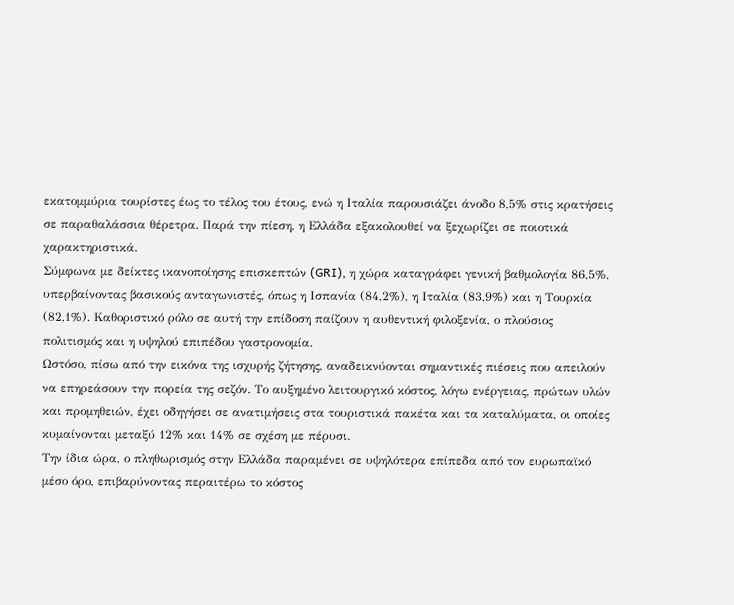εκατομμύρια τουρίστες έως το τέλος του έτους, ενώ η Ιταλία παρουσιάζει άνοδο 8,5% στις κρατήσεις σε παραθαλάσσια θέρετρα. Παρά την πίεση, η Ελλάδα εξακολουθεί να ξεχωρίζει σε ποιοτικά χαρακτηριστικά.
Σύμφωνα με δείκτες ικανοποίησης επισκεπτών (GRI), η χώρα καταγράφει γενική βαθμολογία 86,5%, υπερβαίνοντας βασικούς ανταγωνιστές, όπως η Ισπανία (84,2%), η Ιταλία (83,9%) και η Τουρκία (82,1%). Καθοριστικό ρόλο σε αυτή την επίδοση παίζουν η αυθεντική φιλοξενία, ο πλούσιος πολιτισμός και η υψηλού επιπέδου γαστρονομία.
Ωστόσο, πίσω από την εικόνα της ισχυρής ζήτησης, αναδεικνύονται σημαντικές πιέσεις που απειλούν να επηρεάσουν την πορεία της σεζόν. Το αυξημένο λειτουργικό κόστος, λόγω ενέργειας, πρώτων υλών και προμηθειών, έχει οδηγήσει σε ανατιμήσεις στα τουριστικά πακέτα και τα καταλύματα, οι οποίες κυμαίνονται μεταξύ 12% και 14% σε σχέση με πέρυσι.
Την ίδια ώρα, ο πληθωρισμός στην Ελλάδα παραμένει σε υψηλότερα επίπεδα από τον ευρωπαϊκό μέσο όρο, επιβαρύνοντας περαιτέρω το κόστος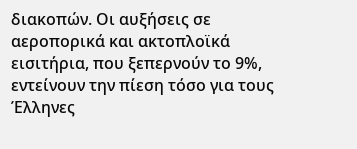διακοπών. Οι αυξήσεις σε αεροπορικά και ακτοπλοϊκά εισιτήρια, που ξεπερνούν το 9%, εντείνουν την πίεση τόσο για τους Έλληνες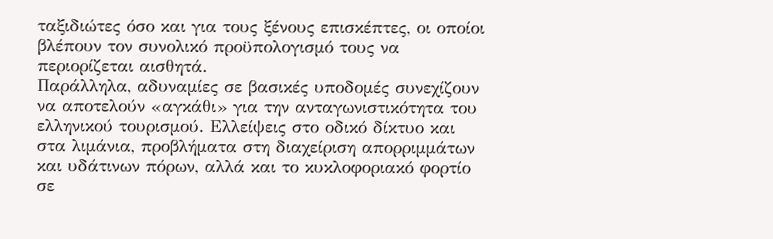ταξιδιώτες όσο και για τους ξένους επισκέπτες, οι οποίοι βλέπουν τον συνολικό προϋπολογισμό τους να περιορίζεται αισθητά.
Παράλληλα, αδυναμίες σε βασικές υποδομές συνεχίζουν να αποτελούν «αγκάθι» για την ανταγωνιστικότητα του ελληνικού τουρισμού. Ελλείψεις στο οδικό δίκτυο και στα λιμάνια, προβλήματα στη διαχείριση απορριμμάτων και υδάτινων πόρων, αλλά και το κυκλοφοριακό φορτίο σε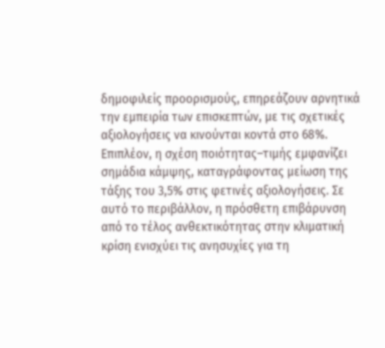δημοφιλείς προορισμούς, επηρεάζουν αρνητικά την εμπειρία των επισκεπτών, με τις σχετικές αξιολογήσεις να κινούνται κοντά στο 68%.
Επιπλέον, η σχέση ποιότητας–τιμής εμφανίζει σημάδια κάμψης, καταγράφοντας μείωση της τάξης του 3,5% στις φετινές αξιολογήσεις. Σε αυτό το περιβάλλον, η πρόσθετη επιβάρυνση από το τέλος ανθεκτικότητας στην κλιματική κρίση ενισχύει τις ανησυχίες για τη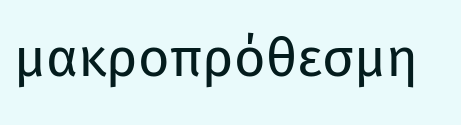μακροπρόθεσμη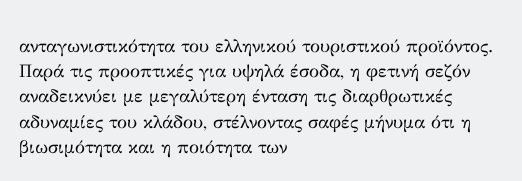ανταγωνιστικότητα του ελληνικού τουριστικού προϊόντος.
Παρά τις προοπτικές για υψηλά έσοδα, η φετινή σεζόν αναδεικνύει με μεγαλύτερη ένταση τις διαρθρωτικές αδυναμίες του κλάδου, στέλνοντας σαφές μήνυμα ότι η βιωσιμότητα και η ποιότητα των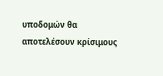υποδομών θα αποτελέσουν κρίσιμους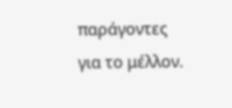παράγοντες για το μέλλον.